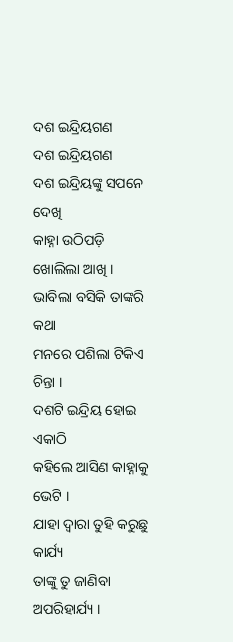ଦଶ ଇନ୍ଦ୍ରିୟଗଣ
ଦଶ ଇନ୍ଦ୍ରିୟଗଣ
ଦଶ ଇନ୍ଦ୍ରିୟଙ୍କୁ ସପନେ ଦେଖି
କାହ୍ନା ଉଠିପଡ଼ି ଖୋଲିଲା ଆଖି ।
ଭାବିଲା ବସିକି ତାଙ୍କରି କଥା
ମନରେ ପଶିଲା ଟିକିଏ ଚିନ୍ତା ।
ଦଶଟି ଇନ୍ଦ୍ରିୟ ହୋଇ ଏକାଠି
କହିଲେ ଆସିଣ କାହ୍ନାକୁ ଭେଟି ।
ଯାହା ଦ୍ବାରା ତୁହି କରୁଛୁ କାର୍ଯ୍ୟ
ତାଙ୍କୁ ତୁ ଜାଣିବା ଅପରିହାର୍ଯ୍ୟ ।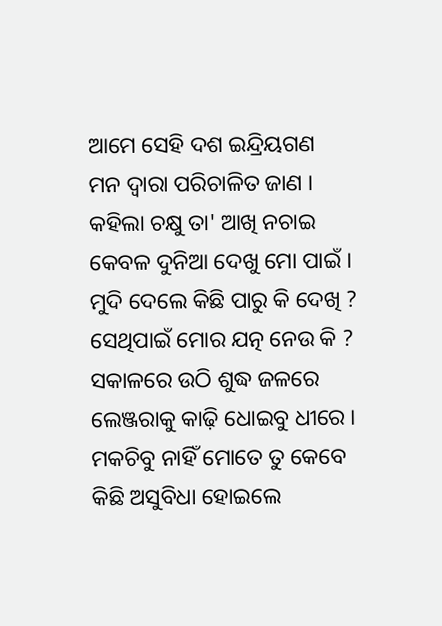ଆମେ ସେହି ଦଶ ଇନ୍ଦ୍ରିୟଗଣ
ମନ ଦ୍ବାରା ପରିଚାଳିତ ଜାଣ ।
କହିଲା ଚକ୍ଷୁ ତା' ଆଖି ନଚାଇ
କେବଳ ଦୁନିଆ ଦେଖୁ ମୋ ପାଇଁ ।
ମୁଦି ଦେଲେ କିଛି ପାରୁ କି ଦେଖି ?
ସେଥିପାଇଁ ମୋର ଯତ୍ନ ନେଉ କି ?
ସକାଳରେ ଉଠି ଶୁଦ୍ଧ ଜଳରେ
ଲେଞ୍ଜରାକୁ କାଢ଼ି ଧୋଇବୁ ଧୀରେ ।
ମକଚିବୁ ନାହିଁ ମୋତେ ତୁ କେବେ
କିଛି ଅସୁବିଧା ହୋଇଲେ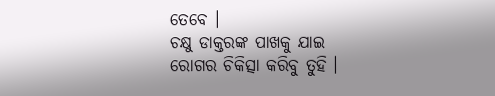ତେବେ ।
ଚକ୍ଷୁ ଡାକ୍ତରଙ୍କ ପାଖକୁ ଯାଇ
ରୋଗର ଚିକିତ୍ସା କରିବୁ ତୁହି ।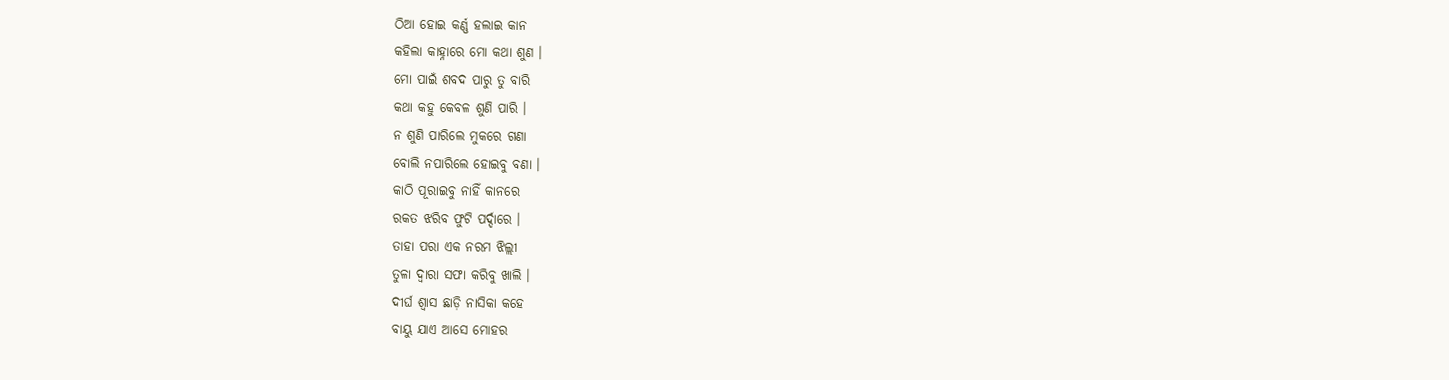ଠିଆ ହୋଇ କର୍ଣ୍ଣ ହଲାଇ କାନ
କହିଲା କାହ୍ନାରେ ମୋ କଥା ଶୁଣ ।
ମୋ ପାଇଁ ଶବଦ ପାରୁ ତୁ ବାରି
କଥା କହୁ କେବଳ ଶୁଣି ପାରି ।
ନ ଶୁଣି ପାରିଲେ ମୁକରେ ଗଣା
ବୋଲି ନପାରିଲେ ହୋଇବୁ ବଣା ।
କାଠି ପୂରାଇବୁ ନାହିଁ କାନରେ
ରକତ ଝରିବ ଫୁଟି ପର୍ଦ୍ଦାରେ ।
ତାହା ପରା ଏକ ନରମ ଝିଲ୍ଲୀ
ତୁଳା ଦ୍ବାରା ସଫା କରିବୁ ଖାଲି ।
ଦୀର୍ଘ ଶ୍ବାସ ଛାଡ଼ି ନାସିକା କହେ
ବାୟୁ ଯାଏ ଆସେ ମୋହର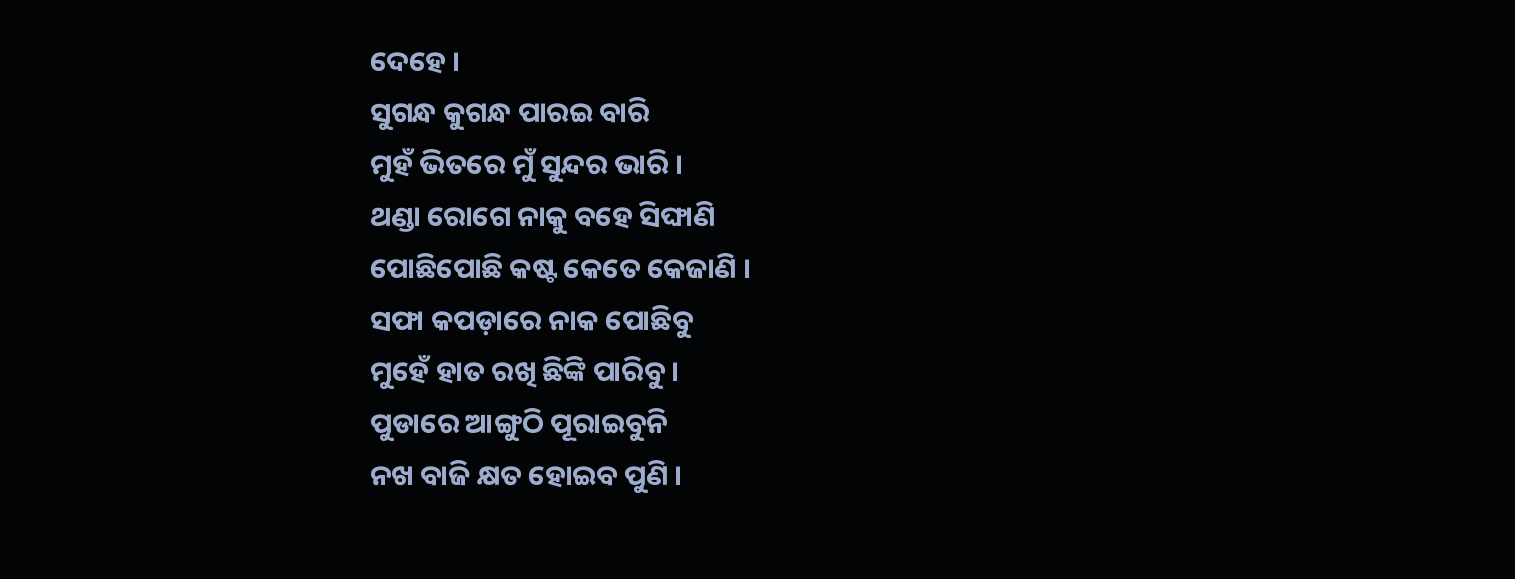ଦେହେ ।
ସୁଗନ୍ଧ କୁଗନ୍ଧ ପାରଇ ବାରି
ମୁହଁ ଭିତରେ ମୁଁ ସୁନ୍ଦର ଭାରି ।
ଥଣ୍ଡା ରୋଗେ ନାକୁ ବହେ ସିଙ୍ଘାଣି
ପୋଛିପୋଛି କଷ୍ଟ କେତେ କେଜାଣି ।
ସଫା କପଡ଼ାରେ ନାକ ପୋଛିବୁ
ମୁହେଁ ହାତ ରଖି ଛିଙ୍କି ପାରିବୁ ।
ପୁଡାରେ ଆଙ୍ଗୁଠି ପୂରାଇବୁନି
ନଖ ବାଜି କ୍ଷତ ହୋଇବ ପୁଣି ।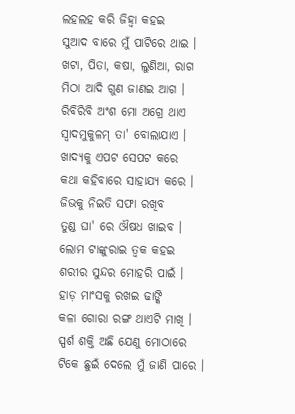ଲହଲହ କରି ଜିହ୍ବା କହଇ
ସୁଆଦ ବାରେ ମୁଁ ପାଟିରେ ଥାଇ ।
ଖଟା, ପିତା, କଷା, ଲୁଣିଆ, ରାଗ
ମିଠା ଆଦି ଗୁଣ ଜାଣଇ ଆଗ ।
ରିବିରିବି ଅଂଶ ମୋ ଅଗ୍ରେ ଥାଏ
ସ୍ବାଦମୁକୁଳମ୍ ତା' ବୋଲାଯାଏ ।
ଖାଦ୍ୟକୁ ଏପଟ ସେପଟ କରେ
କଥା କହିବାରେ ସାହାଯ୍ୟ କରେ ।
ଜିଭକୁ ନିଇତି ସଫା ରଖିବ
ତୁଣ୍ଡ ଘା' ରେ ଔଷଧ ଖାଇବ ।
ଲୋମ ଟାଙ୍କୁରାଇ ତ୍ବକ କହଇ
ଶରୀର ସୁନ୍ଦର ମୋହରି ପାଇଁ ।
ହାଡ଼ ମାଂସକୁ ରଖଇ ଢାଙ୍କି
କଳା ଗୋରା ରଙ୍ଗ ଥାଏଟି ମାଖି ।
ସ୍ପର୍ଶ ଶକ୍ତି ଅଛି ଯେଣୁ ମୋଠାରେ
ଟିକେ ଛୁଇଁ ଦେଲେ ମୁଁ ଜାଣି ପାରେ ।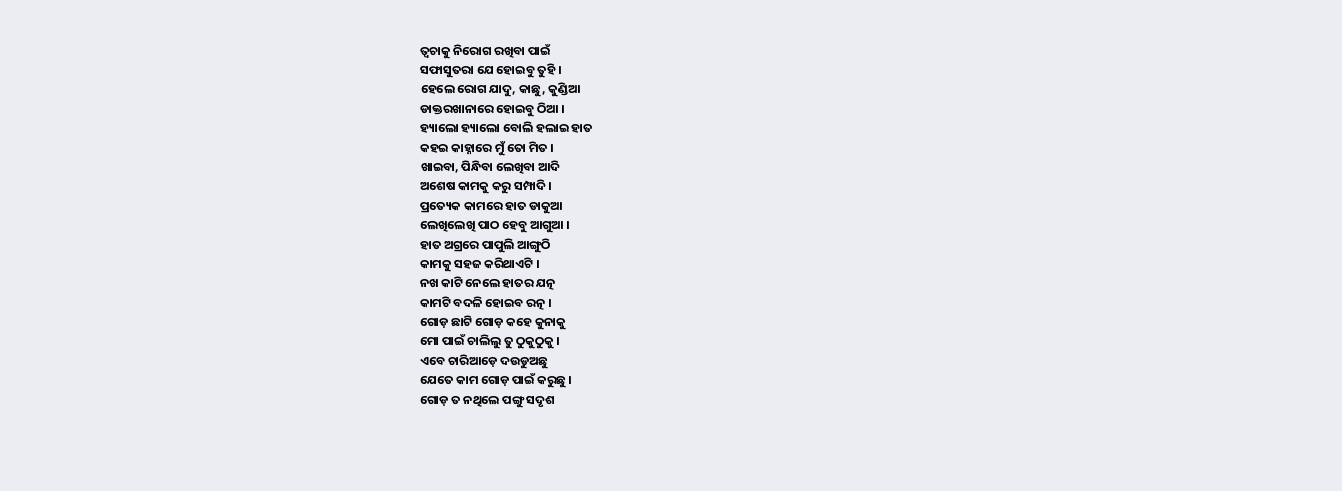ତ୍ବଚାକୁ ନିରୋଗ ରଖିବା ପାଇଁ
ସଫାସୁତରା ଯେ ହୋଇବୁ ତୁହି ।
ହେଲେ ରୋଗ ଯାଦୁ, କାଛୁ, କୁଣ୍ଡିଆ
ଡାକ୍ତରଖାନାରେ ହୋଇବୁ ଠିଆ ।
ହ୍ୟାଲୋ ହ୍ୟାଲୋ ବୋଲି ହଲାଇ ହାତ
କହଇ କାହ୍ନାରେ ମୁଁ ତୋ ମିତ ।
ଖାଇବା, ପିନ୍ଧିବା ଲେଖିବା ଆଦି
ଅଶେଷ କାମକୁ କରୁ ସମ୍ପାଦି ।
ପ୍ରତ୍ୟେକ କାମରେ ହାତ ଡାକୁଆ
ଲେଖିଲେଖି ପାଠ ହେବୁ ଆଗୁଆ ।
ହାତ ଅଗ୍ରରେ ପାପୁଲି ଆଙ୍ଗୁଠି
କାମକୁ ସହଜ କରିଥାଏଟି ।
ନଖ କାଟି ନେଲେ ହାତର ଯତ୍ନ
କାମଟି ବଦଳି ହୋଇବ ରତ୍ନ ।
ଗୋଡ଼ ଛାଟି ଗୋଡ଼ କହେ କୁନାକୁ
ମୋ ପାଇଁ ଚାଲିଲୁ ତୁ ଠୁକୁଠୁକୁ ।
ଏବେ ଚାରିଆଡ଼େ ଦଉଡୁଅଛୁ
ଯେତେ କାମ ଗୋଡ଼ ପାଇଁ କରୁଛୁ ।
ଗୋଡ଼ ତ ନଥିଲେ ପଙ୍ଗୁ ସଦୃଶ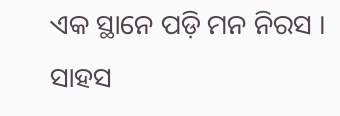ଏକ ସ୍ଥାନେ ପଡ଼ି ମନ ନିରସ ।
ସାହସ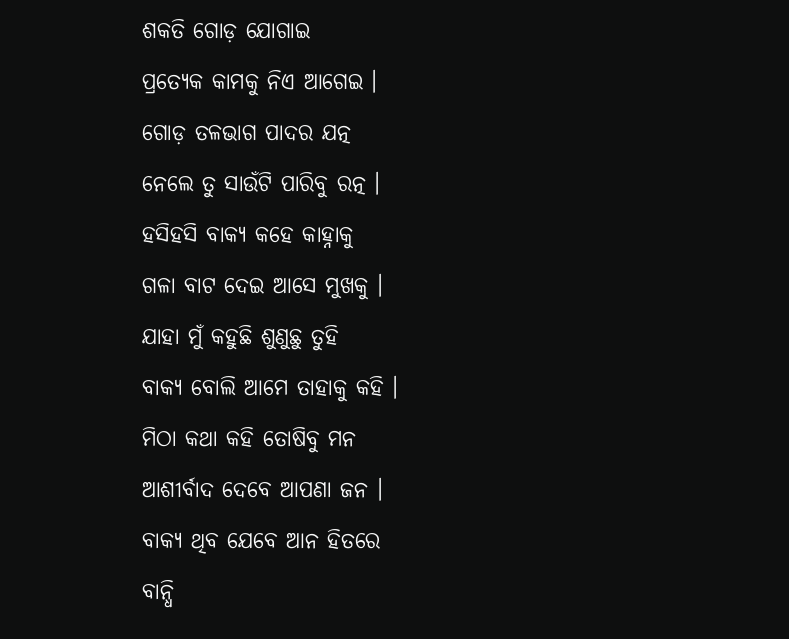ଶକତି ଗୋଡ଼ ଯୋଗାଇ
ପ୍ରତ୍ୟେକ କାମକୁ ନିଏ ଆଗେଇ ।
ଗୋଡ଼ ତଳଭାଗ ପାଦର ଯତ୍ନ
ନେଲେ ତୁ ସାଉଁଟି ପାରିବୁ ରତ୍ନ ।
ହସିହସି ବାକ୍ୟ କହେ କାହ୍ନାକୁ
ଗଳା ବାଟ ଦେଇ ଆସେ ମୁଖକୁ ।
ଯାହା ମୁଁ କହୁଛି ଶୁଣୁଛୁ ତୁହି
ବାକ୍ୟ ବୋଲି ଆମେ ତାହାକୁ କହି ।
ମିଠା କଥା କହି ତୋଷିବୁ ମନ
ଆଶୀର୍ବାଦ ଦେବେ ଆପଣା ଜନ ।
ବାକ୍ୟ ଥିବ ଯେବେ ଆନ ହିତରେ
ବାନ୍ଧି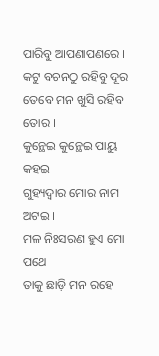ପାରିବୁ ଆପଣାପଣରେ ।
କଟୁ ବଚନଠୁ ରହିବୁ ଦୂର
ତେବେ ମନ ଖୁସି ରହିବ ତୋର ।
କୁନ୍ଥେଇ କୁନ୍ଥେଇ ପାୟୁ କହଇ
ଗୁହ୍ୟଦ୍ବାର ମୋର ନାମ ଅଟଇ ।
ମଳ ନିଃସରଣ ହୁଏ ମୋ ପଥେ
ତାକୁ ଛାଡ଼ି ମନ ରହେ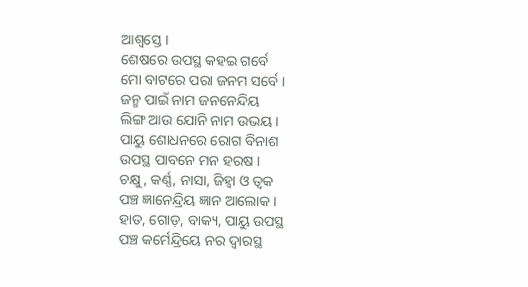ଆଶ୍ବସ୍ତେ ।
ଶେଷରେ ଉପସ୍ଥ କହଇ ଗର୍ବେ
ମୋ ବାଟରେ ପରା ଜନମ ସର୍ବେ ।
ଜନ୍ମ ପାଇଁ ନାମ ଜନନେନ୍ଦିୟ
ଲିଙ୍ଗ ଆଉ ଯୋନି ନାମ ଉଭୟ ।
ପାୟୁ ଶୋଧନରେ ରୋଗ ବିନାଶ
ଉପସ୍ଥ ପାବନେ ମନ ହରଷ ।
ଚକ୍ଷୁ, କର୍ଣ୍ଣ, ନାସା, ଜିହ୍ବା ଓ ତ୍ବକ
ପଞ୍ଚ ଜ୍ଞାନେନ୍ଦ୍ରିୟ ଜ୍ଞାନ ଆଲୋକ ।
ହାତ, ଗୋଡ଼, ବାକ୍ୟ, ପାୟୁ ଉପସ୍ଥ
ପଞ୍ଚ କର୍ମେନ୍ଦ୍ରିୟେ ନର ଦ୍ବାରସ୍ଥ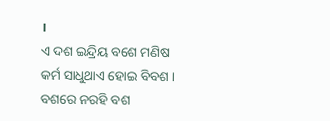।
ଏ ଦଶ ଇନ୍ଦ୍ରିୟ ବଶେ ମଣିଷ
କର୍ମ ସାଧୁଥାଏ ହୋଇ ବିବଶ ।
ବଶରେ ନରହି ବଶ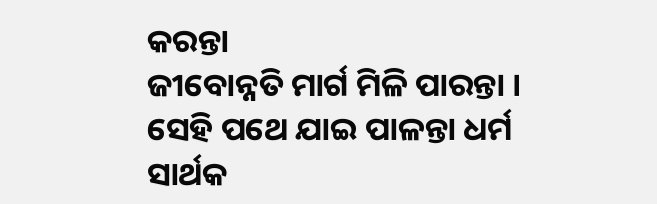କରନ୍ତା
ଜୀବୋନ୍ନତି ମାର୍ଗ ମିଳି ପାରନ୍ତା ।
ସେହି ପଥେ ଯାଇ ପାଳନ୍ତା ଧର୍ମ
ସାର୍ଥକ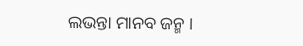ଲଭନ୍ତା ମାନବ ଜନ୍ମ ।